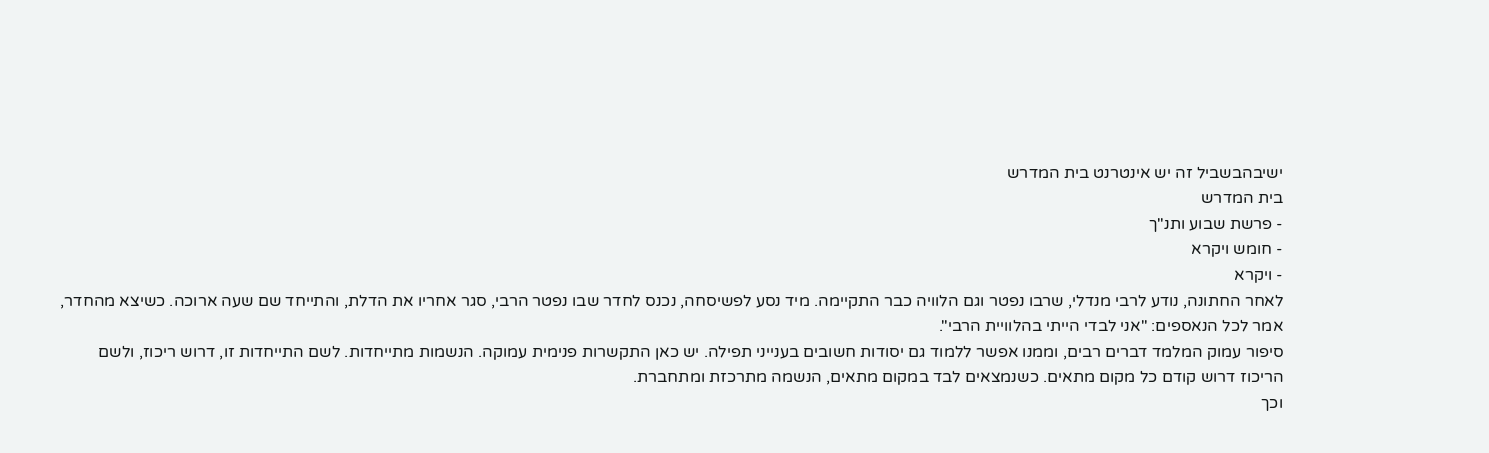ישיבהבשביל זה יש אינטרנט בית המדרש
בית המדרש
- פרשת שבוע ותנ"ך
- חומש ויקרא
- ויקרא
לאחר החתונה, נודע לרבי מנדלי, שרבו נפטר וגם הלוויה כבר התקיימה. מיד נסע לפשיסחה, נכנס לחדר שבו נפטר הרבי, סגר אחריו את הדלת, והתייחד שם שעה ארוכה. כשיצא מהחדר, אמר לכל הנאספים: "אני לבדי הייתי בהלוויית הרבי".
סיפור עמוק המלמד דברים רבים, וממנו אפשר ללמוד גם יסודות חשובים בענייני תפילה. יש כאן התקשרות פנימית עמוקה. הנשמות מתייחדות. לשם התייחדות זו, דרוש ריכוז, ולשם הריכוז דרוש קודם כל מקום מתאים. כשנמצאים לבד במקום מתאים, הנשמה מתרכזת ומתחברת.
וכך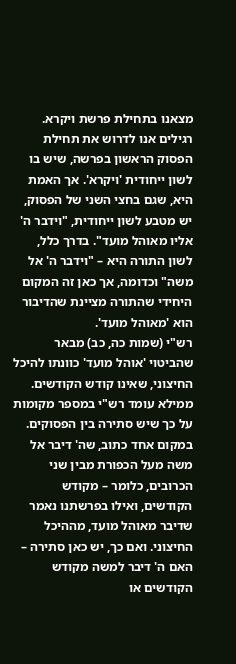מצאנו בתחילת פרשת ויקרא. רגילים אנו לדרוש את תחילת הפסוק הראשון בפרשה, שיש בו לשון ייחודית 'ויקרא'. אך האמת היא, שגם בחצי השני של הפסוק, יש מטבע לשון ייחודית, "וידבר ה' אליו מאוהל מועד". בדרך כלל, לשון התורה היא – "וידבר ה' אל משה" וכדומה, אך כאן זה המקום היחידי שהתורה מציינת שהדיבור הוא 'מאוהל מועד'.
רש"י (שמות כה, כב) מבאר שהביטוי 'אוהל מועד' כוונתו להיכל החיצוני, שאינו קודש הקודשים. ממילא עומד רש"י במספר מקומות על כך שיש סתירה בין הפסוקים. במקום אחד כתוב, שה' דיבר אל משה מעל הכפורת מבין שני הכרובים, כלומר – מקודש הקודשים, ואילו בפרשתנו נאמר שדיבר מאוהל מועד, מההיכל החיצוני. ואם כך, יש כאן סתירה – האם ה' דיבר למשה מקודש הקודשים או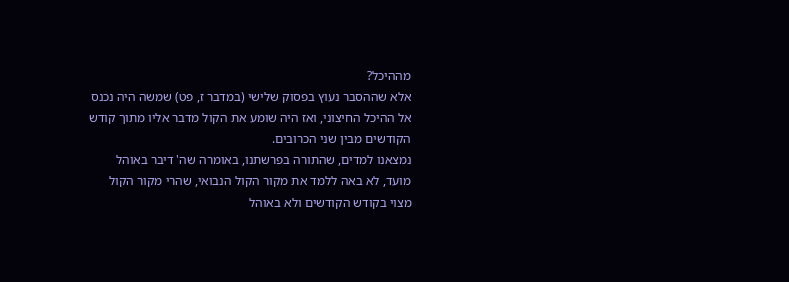מההיכל?
אלא שההסבר נעוץ בפסוק שלישי (במדבר ז, פט) שמשה היה נכנס אל ההיכל החיצוני, ואז היה שומע את הקול מדבר אליו מתוך קודש הקודשים מבין שני הכרובים.
נמצאנו למדים, שהתורה בפרשתנו, באומרה שה' דיבר באוהל מועד, לא באה ללמד את מקור הקול הנבואי, שהרי מקור הקול מצוי בקודש הקודשים ולא באוהל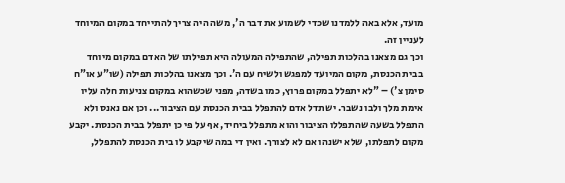מועד, אלא באה ללמדנו שכדי לשמוע את דבר ה', משה היה צריך להתייחד במקום המיוחד לעניין זה.
וכך גם מצאנו בהלכות תפילה, שהתפילה המעולה היא תפילתו של האדם במקום מיוחד בבית הכנסת, מקום המיועד למפגש ולשיח עם ה'. וכך מצאנו בהלכות תפילה (שו"ע או"ח סימן צ') – "לא יתפלל במקום פרוץ, כמו בשדה, מפני שכשהוא במקום צניעות חלה עליו אימת מלך ולבו נשבר. ישתדל אדם להתפלל בבית הכנסת עם הציבור... וכן אם נאנס ולא התפלל בשעה שהתפללו הציבור והוא מתפלל ביחיד, אף על פי כן יתפלל בבית הכנסת. יקבע מקום לתפלתו, שלא ישנהו אם לא לצורך. ואין די במה שיקבע לו בית הכנסת להתפלל,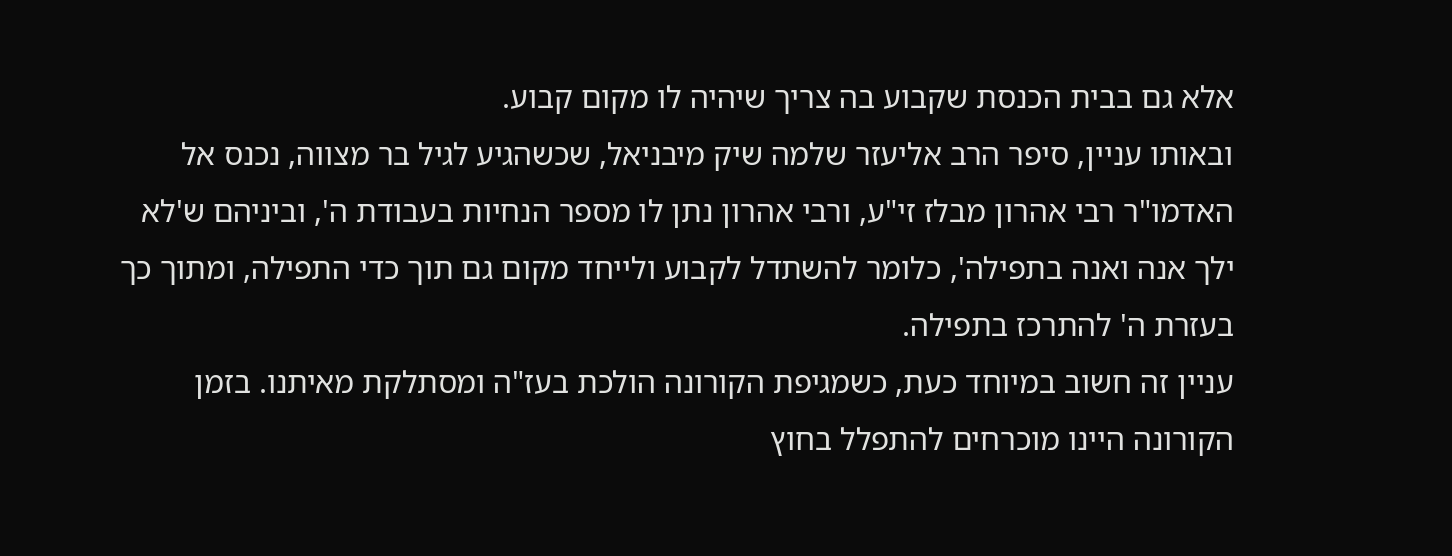אלא גם בבית הכנסת שקבוע בה צריך שיהיה לו מקום קבוע.
ובאותו עניין, סיפר הרב אליעזר שלמה שיק מיבניאל, שכשהגיע לגיל בר מצווה, נכנס אל האדמו"ר רבי אהרון מבלז זי"ע, ורבי אהרון נתן לו מספר הנחיות בעבודת ה', וביניהם ש'לא ילך אנה ואנה בתפילה', כלומר להשתדל לקבוע ולייחד מקום גם תוך כדי התפילה, ומתוך כך בעזרת ה' להתרכז בתפילה.
עניין זה חשוב במיוחד כעת, כשמגיפת הקורונה הולכת בעז"ה ומסתלקת מאיתנו. בזמן הקורונה היינו מוכרחים להתפלל בחוץ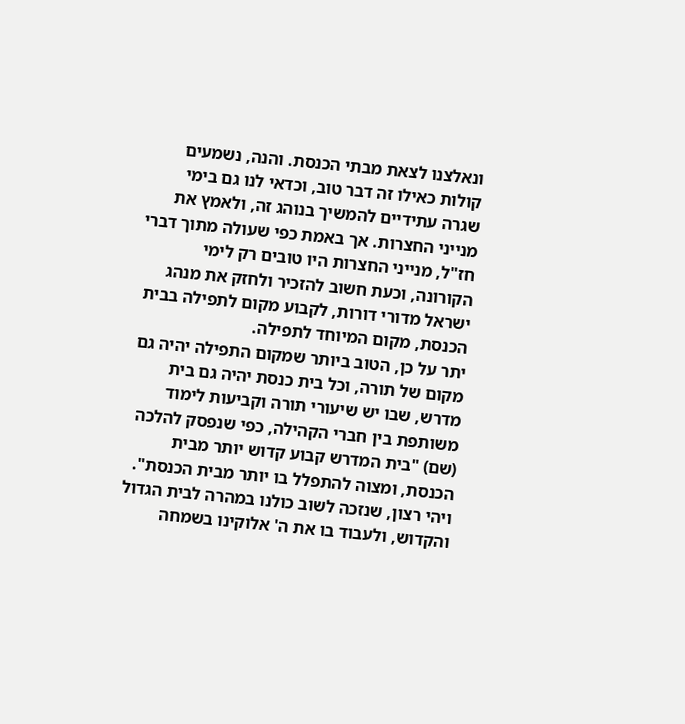ונאלצנו לצאת מבתי הכנסת. והנה, נשמעים קולות כאילו זה דבר טוב, וכדאי לנו גם בימי שגרה עתידיים להמשיך בנוהג זה, ולאמץ את מנייני החצרות. אך באמת כפי שעולה מתוך דברי חז"ל, מנייני החצרות היו טובים רק לימי הקורונה, וכעת חשוב להזכיר ולחזק את מנהג ישראל מדורי דורות, לקבוע מקום לתפילה בבית הכנסת, מקום המיוחד לתפילה.
יתר על כן, הטוב ביותר שמקום התפילה יהיה גם מקום של תורה, וכל בית כנסת יהיה גם בית מדרש, שבו יש שיעורי תורה וקביעות לימוד משותפת בין חברי הקהילה, כפי שנפסק להלכה (שם) "בית המדרש קבוע קדוש יותר מבית הכנסת, ומצוה להתפלל בו יותר מבית הכנסת".
ויהי רצון, שנזכה לשוב כולנו במהרה לבית הגדול והקדוש, ולעבוד בו את ה' אלוקינו בשמחה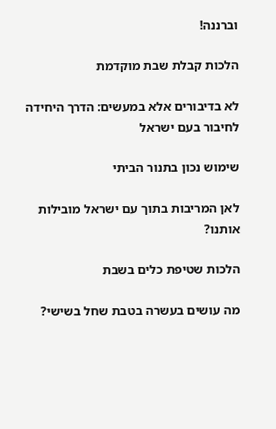וברננה!

הלכות קבלת שבת מוקדמת

לא בדיבורים אלא במעשים: הדרך היחידה לחיבור בעם ישראל

שימוש נכון בתנור הביתי

לאן המריבות בתוך עם ישראל מובילות אותנו?

הלכות שטיפת כלים בשבת

מה עושים בעשרה בטבת שחל בשישי?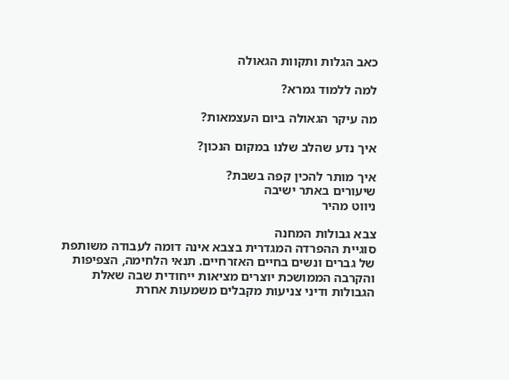כאב הגלות ותקוות הגאולה

למה ללמוד גמרא?

מה עיקר הגאולה ביום העצמאות?

איך נדע שהלב שלנו במקום הנכון?

איך מותר להכין קפה בשבת?
שיעורים באתר ישיבה
ניווט מהיר

צבא גבולות המחנה
סוגיית ההפרדה המגדרית בצבא אינה דומה לעבודה משותפת של גברים ונשים בחיים האזרחיים. תנאי הלחימה, הצפיפות והקרבה הממושכת יוצרים מציאות ייחודית שבה שאלת הגבולות ודיני צניעות מקבלים משמעות אחרת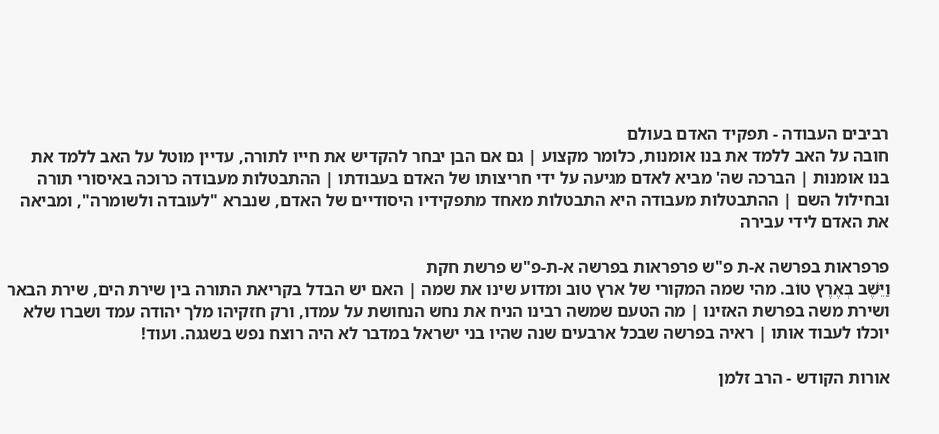רביבים העבודה - תפקיד האדם בעולם
חובה על האב ללמד את בנו אומנות, כלומר מקצוע | גם אם הבן יבחר להקדיש את חייו לתורה, עדיין מוטל על האב ללמד את בנו אומנות | הברכה שה' מביא לאדם מגיעה על ידי חריצותו של האדם בעבודתו | ההתבטלות מעבודה כרוכה באיסורי תורה ובחילול השם | ההתבטלות מעבודה היא התבטלות מאחד מתפקידיו היסודיים של האדם, שנברא "לעובדה ולשומרה", ומביאה את האדם לידי עבירה

פרפראות בפרשה א-ת פ"ש פרפראות בפרשה א-ת-פ"ש פרשת חקת
וַיֵּשֶׁב בְּאֶרֶץ טוֹב. מהי שמה המקורי של ארץ טוב ומדוע שינו את שמה | האם יש הבדל בקריאת התורה בין שירת הים, שירת הבאר ושירת משה בפרשת האזינו | מה הטעם שמשה רבינו הניח את נחש הנחושת על עמדו, ורק חזקיהו מלך יהודה עמד ושברו שלא יוכלו לעבוד אותו | ראיה בפרשה שבכל ארבעים שנה שהיו בני ישראל במדבר לא היה רוצח נפש בשגגה. ועוד!

אורות הקודש - הרב זלמן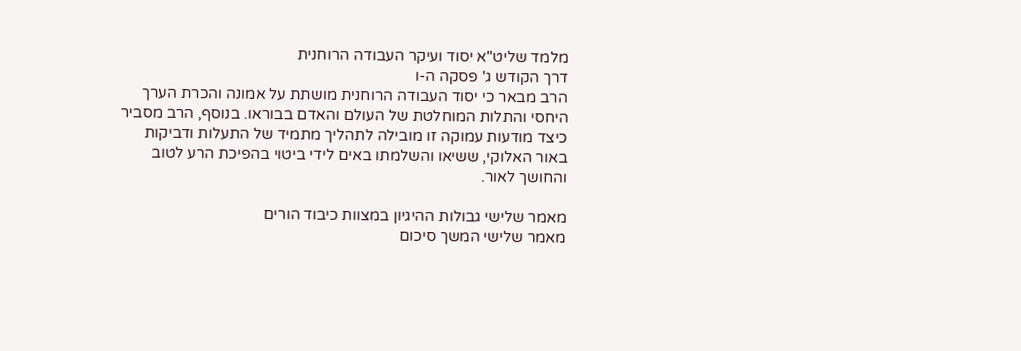מלמד שליט"א יסוד ועיקר העבודה הרוחנית
דרך הקודש ג' פסקה ה-ו
הרב מבאר כי יסוד העבודה הרוחנית מושתת על אמונה והכרת הערך היחסי והתלות המוחלטת של העולם והאדם בבוראו. בנוסף, הרב מסביר כיצד מודעות עמוקה זו מובילה לתהליך מתמיד של התעלות ודביקות באור האלוקי, ששיאו והשלמתו באים לידי ביטוי בהפיכת הרע לטוב והחושך לאור.

מאמר שלישי גבולות ההיגיון במצוות כיבוד הורים
מאמר שלישי המשך סיכום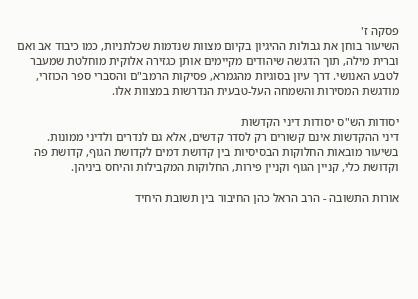פסקה ז'
השיעור בוחן את גבולות ההיגיון בקיום מצוות שנדמות שכלתניות, כמו כיבוד אב ואם וברית מילה, תוך הדגשה שיהודים מקיימים אותן כגזירה אלוקית מוחלטת שמעבר לטבע האנושי. דרך עיון בסוגיות מהגמרא, פסיקות הרמב"ם והסברי ספר הכוזרי, מודגשת המסירות והשמחה העל-טבעית הנדרשות במצוות אלו.

יסודות הש"ס יסודות דיני הקדשות
דיני ההקדשות אינם קשורים רק לסדר קדשים, אלא גם לנדרים ולדיני ממונות. בשיעור מובאות החלוקות הבסיסיות בין קדושת דמים לקדושת הגוף, קדושת פה וקדושת כלי, קניין הגוף וקניין פירות, החלוקות המקבילות והיחס ביניהן.

אורות התשובה - הרב הראל כהן החיבור בין תשובת היחיד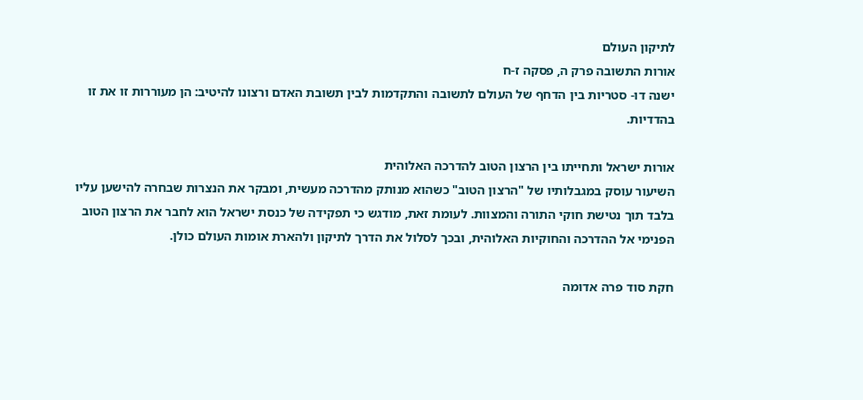לתיקון העולם
אורות התשובה פרק ה, פסקה ז-ח
ישנה דו- סטריות בין הדחף של העולם לתשובה והתקדמות לבין תשובת האדם ורצונו להיטיב: הן מעוררות זו את זו בהדדיות.

אורות ישראל ותחייתו בין הרצון הטוב להדרכה האלוהית
השיעור עוסק במגבלותיו של "הרצון הטוב" כשהוא מנותק מהדרכה מעשית, ומבקר את הנצרות שבחרה להישען עליו בלבד תוך נטישת חוקי התורה והמצוות. לעומת זאת, מודגש כי תפקידה של כנסת ישראל הוא לחבר את הרצון הטוב הפנימי אל ההדרכה והחוקיות האלוהית, ובכך לסלול את הדרך לתיקון ולהארת אומות העולם כולן.

חקת סוד פרה אדומה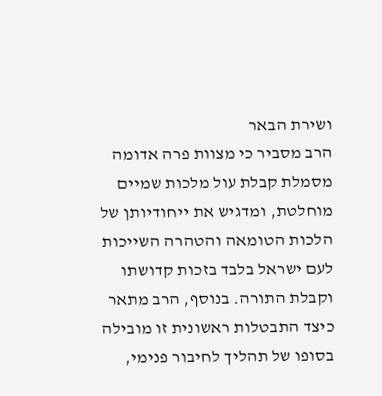ושירת הבאר
הרב מסביר כי מצוות פרה אדומה מסמלת קבלת עול מלכות שמיים מוחלטת, ומדגיש את ייחודיותן של הלכות הטומאה והטהרה השייכות לעם ישראל בלבד בזכות קדושתו וקבלת התורה. בנוסף, הרב מתאר כיצד התבטלות ראשונית זו מובילה בסופו של תהליך לחיבור פנימי,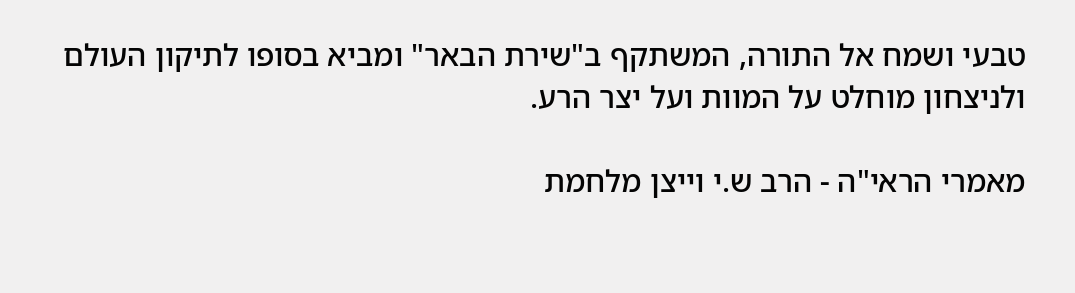טבעי ושמח אל התורה, המשתקף ב"שירת הבאר" ומביא בסופו לתיקון העולם ולניצחון מוחלט על המוות ועל יצר הרע.

מאמרי הראי"ה - הרב ש.י וייצן מלחמת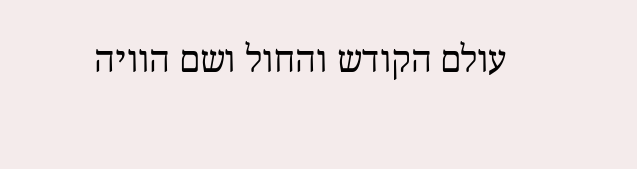עולם הקודש והחול ושם הוויה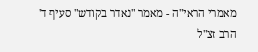מאמרי הראי"ה - מאמר "נאדר בקודש" סעיף ד'
הרב זצ"ל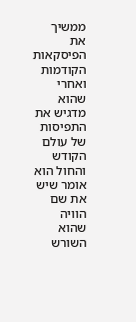ממשיך את הפיסקאות הקודמות ואחרי שהוא מדגיש את התפיסות של עולם הקודש והחול הוא אומר שיש את שם הוויה שהוא השורש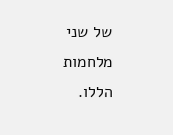של שני מלחמות הללו.